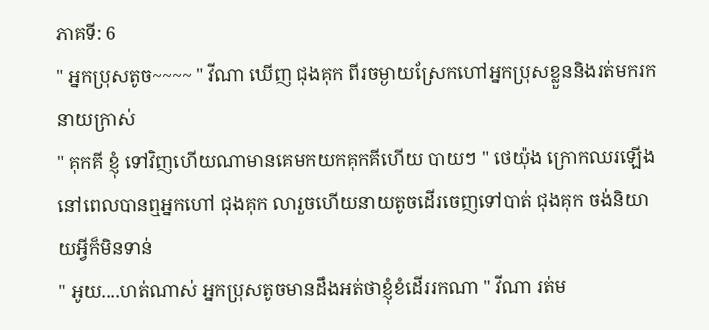ភាគទី: 6
" អ្នកប្រុសតូច~~~~ " វីណា ឃើញ ជុងគុក ពីរចម្ងាយស្រែកហៅអ្នកប្រុសខ្លួននិងរត់មករកនាយក្រាស់
" គុកគី ខ្ញុំ ទៅវិញហើយណាមានគេមកយកគុកគីហើយ បាយៗ " ថេយ៉ុង ក្រោកឈរឡើងនៅពេលបានឮអ្នកហៅ ជុងគុក លារួចហើយនាយតូចដើរចេញទៅបាត់ ជុងគុក ចង់និយាយអ្វីក៏មិនទាន់
" អូយ....ហត់ណាស់ អ្នកប្រុសតូចមានដឹងអត់ថាខ្ញុំខំដើររកណា " វីណា រត់ម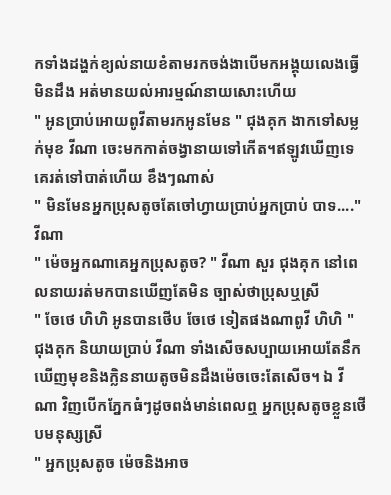កទាំងដង្ហក់ខ្យល់នាយខំតាមរកចង់ងាបើមកអង្គុយលេងធ្វើមិនដឹង អត់មានយល់អារម្មណ៍នាយសោះហើយ
" អូនប្រាប់អោយពូវីតាមរកអូនមែន " ជុងគុក ងាកទៅសម្លក់មុខ វីណា ចេះមកកាត់ចង្វានាយទៅកើត។ឥឡូវឃើញទេគេរត់ទៅបាត់ហើយ ខឹងៗណាស់
" មិនមែនអ្នកប្រុសតូចតែចៅហ្វាយប្រាប់អ្នកប្រាប់ បាទ...." វីណា
" ម៉េចអ្នកណាគេអ្នកប្រុសតូច? " វីណា សួរ ជុងគុក នៅពេលនាយរត់មកបានឃើញតែមិន ច្បាស់ថាប្រុសឬស្រី
" ចែថេ ហិហិ អូនបានថើប ចែថេ ទៀតផងណាពូវី ហិហិ " ជុងគុក និយាយប្រាប់ វីណា ទាំងសើចសប្បាយអោយតែនឹកឃើញមុខនិងក្លិននាយតូចមិនដឹងម៉េចចេះតែសើច។ ឯ វីណា វិញបើកភ្នែកធំៗដូចពង់មាន់ពេលឮ អ្នកប្រុសតូចខ្លួនថើបមនុស្សស្រី
" អ្នកប្រុសតូច ម៉េចនិងអាច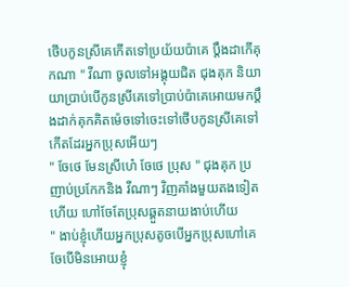ថើបកូនស្រីគេកើតទៅប្រយ័យប៉ាគេ ប្ដឹងដាកើគុកណា " វីណា ចូលទៅអង្គុយជិត ជុងគុក និយាយាប្រាប់បើកូនស្រីគេទៅប្រាប់ប៉ាគេអោយមកប្ដឹងដាក់គុកគិតម៉េចទៅចេះទៅថើបកូនស្រីគេទៅ កើតដែរអ្នកប្រុសអើយៗ
" ចែថេ មែនស្រីហេ៎ ចែថេ ប្រុស " ជុងគុក ប្រញាប់ប្រកែកនិង វីណាៗ វិញគាំងមួយតងទៀតហើយ ហៅចែតែប្រុសឆ្គួតនាយងាប់ហើយ
" ងាប់ខ្ញុំហើយអ្នកប្រុសតូចបើអ្នកប្រុសហៅគេចែបើមិនអោយខ្ញុំ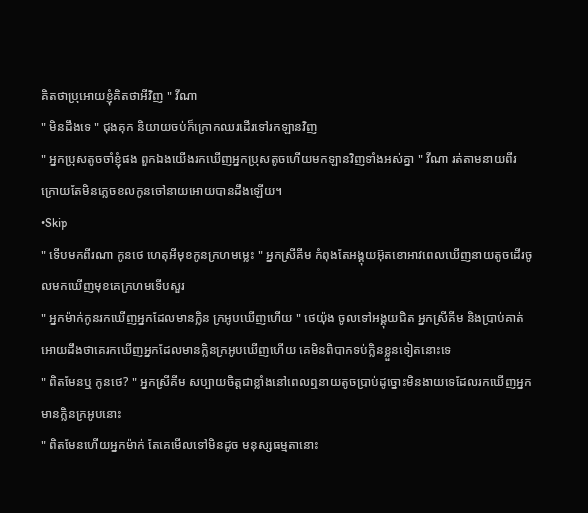គិតថាប្រុអោយខ្ញុំគិតថាអីវិញ " វីណា
" មិនដឹងទេ " ជុងគុក និយាយចប់ក៏ក្រោកឈរដើរទៅរកឡានវិញ
" អ្នកប្រុសតូចចាំខ្ញុំផង ពួកឯងយើងរកឃើញអ្នកប្រុសតូចហើយមកឡានវិញទាំងអស់គ្នា " វីណា រត់តាមនាយពីរក្រោយតែមិនភ្លេចខលកូនចៅនាយអោយបានដឹងឡើយ។
•Skip
" ទើបមកពីរណា កូនថេ ហេតុអីមុខកូនក្រហមម្លេះ " អ្នកស្រីគីម កំពុងតែអង្គុយអ៊ុតខោអាវពេលឃើញនាយតូចដើរចូលមកឃើញមុខគេក្រហមទើបសួរ
" អ្នកម៉ាក់កូនរកឃើញអ្នកដែលមានក្លិន ក្រអូបឃើញហើយ " ថេយ៉ុង ចូលទៅអង្គុយជិត អ្នកស្រីគីម និងប្រាប់គាត់អោយដឹងថាគេរកឃើញអ្នកដែលមានក្លិនក្រអូបឃើញហើយ គេមិនពិបាកទប់ក្លិនខ្លួនទៀតនោះទេ
" ពិតមែនឬ កូនថេ? " អ្នកស្រីគីម សប្បាយចិត្តជាខ្លាំងនៅពេលឮនាយតូចប្រាប់ដូច្នោះមិនងាយទេដែលរកឃើញអ្នកមានក្លិនក្រអូបនោះ
" ពិតមែនហើយអ្នកម៉ាក់ តែគេមើលទៅមិនដូច មនុស្សធម្មតានោះ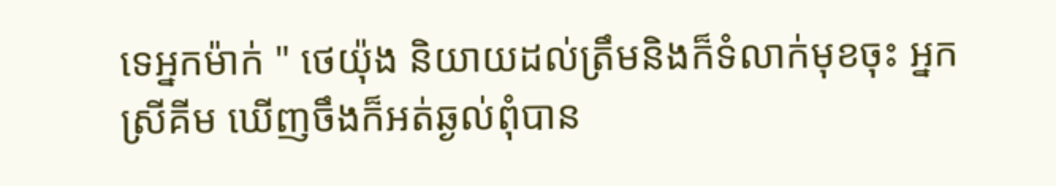ទេអ្នកម៉ាក់ " ថេយ៉ុង និយាយដល់ត្រឹមនិងក៏ទំលាក់មុខចុះ អ្នកស្រីគីម ឃើញចឹងក៏អត់ឆ្ងល់ពុំបាន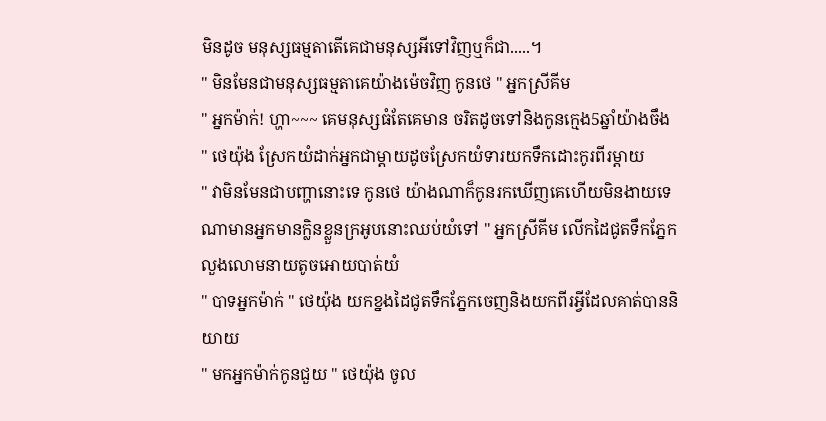មិនដូច មនុស្សធម្មតាតើគេជាមនុស្សអីទៅវិញឬក៏ជា.....។
" មិនមែនជាមនុស្សធម្មតាគេយ៉ាងម៉េចវិញ កូនថេ " អ្នកស្រីគីម
" អ្នកម៉ាក់! ហ្ហា~~~ គេមនុស្សធំតែគេមាន ចរិតដូចទៅនិងកូនក្មេង5ឆ្នាំយ៉ាងចឹង " ថេយ៉ុង ស្រែកយំដាក់អ្នកជាម្ដាយដូចស្រែកយំទារយកទឹកដោះកូរពីរម្ដាយ
" វាមិនមែនជាបញ្ហានោះទេ កូនថេ យ៉ាងណាក៏កូនរកឃើញគេហើយមិនងាយទេណាមានអ្នកមានក្លិនខ្លួនក្រអូបនោះឈប់យំទៅ " អ្នកស្រីគីម លើកដៃជូតទឹកភ្នែកលួងលោមនាយតូចអោយបាត់យំ
" បាទអ្នកម៉ាក់ " ថេយ៉ុង យកខ្នងដៃជូតទឹកភ្នែកចេញនិងយកពីរអ្វីដែលគាត់បាននិយាយ
" មកអ្នកម៉ាក់កូនជួយ " ថេយ៉ុង ចូល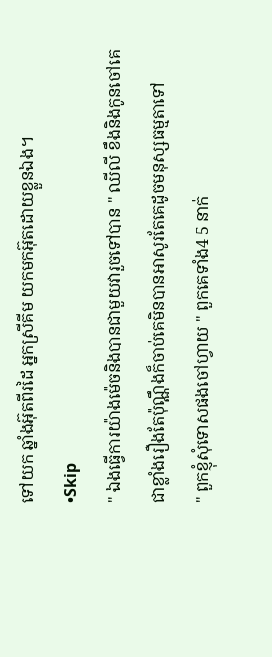ទៅយក ឆ្នាំងអ៊ុតពីរដៃ អ្នកស្រីគីម យកមកអ៊ុតដោយខ្លួនឯង។
•Skip
" ឯងធ្វើការយ៉ាងម៉េចនិងបានជាមួយវារួចទៅបាន " ឈីលី ខឹងនិងកូនចៅគេជាខ្លាំងរឿងតែប៉ុណ្ណឹងក៏ចាប់គេមិនបានអាសូរតែគេដូចមនុស្សធម្មតាទៅ
" ពួកខ្ញុំសុំទោសផងចៅហ្វាយ " ពួកគេទាំង4 5 នាក់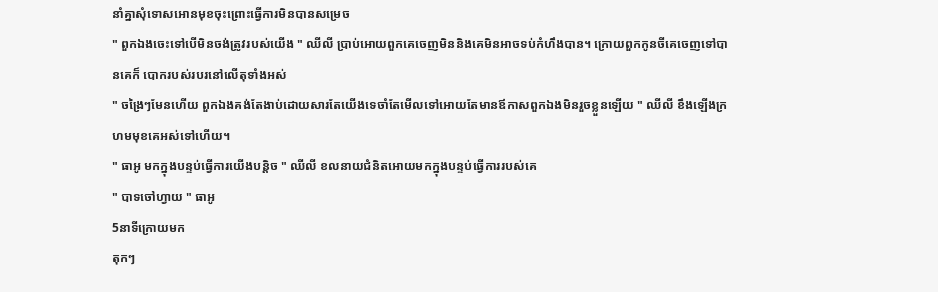នាំគ្នាសុំទោសអោនមុខចុះព្រោះធ្វើការមិនបានសម្រេច
" ពួកឯងចេះទៅបើមិនចង់ត្រូវរបស់យើង " ឈីលី ប្រាប់អោយពួកគេចេញមិននិងគេមិនអាចទប់កំហឹងបាន។ ក្រោយពួកកូនចីគេចេញទៅបានគេក៏ បោករបស់របរនៅលើតុទាំងអស់
" ចង្រៃៗមែនហើយ ពួកឯងគង់តែងាប់ដោយសារតែយើងទេចាំតែមើលទៅអោយតែមានឪកាសពួកឯងមិនរួចខ្លួនឡើយ " ឈីលី ខឹងឡើងក្រហមមុខគេអស់ទៅហើយ។
" ធាអូ មកក្នុងបន្ទប់ធ្វើការយើងបន្តិច " ឈីលី ខលនាយជំនិតអោយមកក្នុងបន្ទប់ធ្វើការរបស់គេ
" បាទចៅហ្វាយ " ធាអូ
5នាទីក្រោយមក
តុកៗ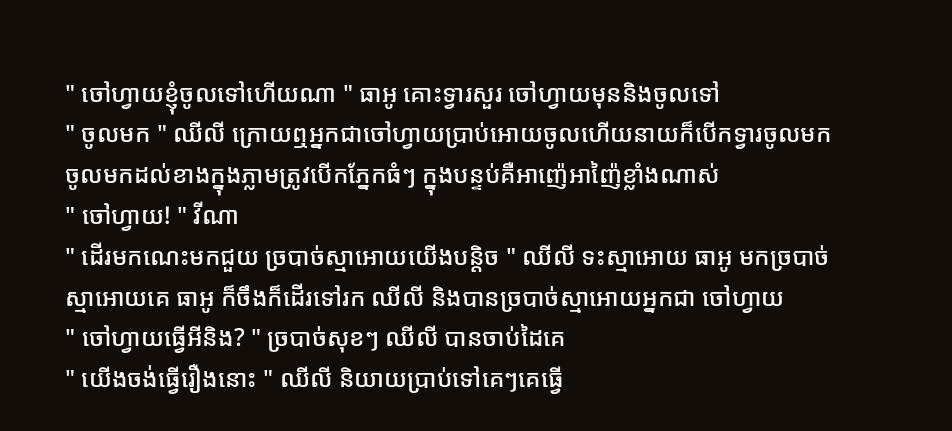" ចៅហ្វាយខ្ញុំចូលទៅហើយណា " ធាអូ គោះទ្វារសួរ ចៅហ្វាយមុននិងចូលទៅ
" ចូលមក " ឈីលី ក្រោយឮអ្នកជាចៅហ្វាយប្រាប់អោយចូលហើយនាយក៏បើកទ្វារចូលមក ចូលមកដល់ខាងក្នុងភ្លាមត្រូវបើកភ្នែកធំៗ ក្នុងបន្ទប់គឺអាញ៉េអាញ៉ៃខ្លាំងណាស់
" ចៅហ្វាយ! " វីណា
" ដើរមកណេះមកជួយ ច្របាច់ស្មាអោយយើងបន្តិច " ឈីលី ទះស្មាអោយ ធាអូ មកច្របាច់ស្មាអោយគេ ធាអូ ក៏ចឹងក៏ដើរទៅរក ឈីលី និងបានច្របាច់ស្មាអោយអ្នកជា ចៅហ្វាយ
" ចៅហ្វាយធ្វើអីនិង? " ច្របាច់សុខៗ ឈីលី បានចាប់ដៃគេ
" យើងចង់ធ្វើរឿងនោះ " ឈីលី និយាយប្រាប់ទៅគេៗគេធ្វើ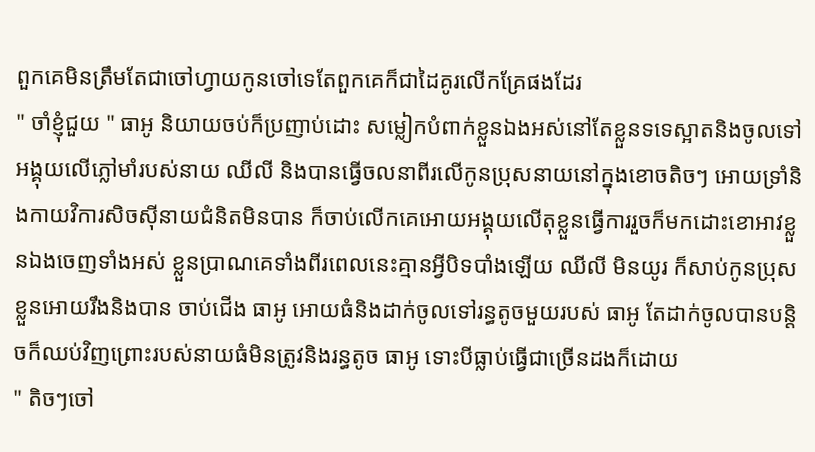ពួកគេមិនត្រឹមតែជាចៅហ្វាយកូនចៅទេតែពួកគេក៏ជាដៃគូរលើកគ្រែផងដែរ
" ចាំខ្ញុំជួយ " ធាអូ និយាយចប់ក៏ប្រញាប់ដោះ សម្លៀកបំពាក់ខ្លួនឯងអស់នៅតែខ្លួនទទេស្អាតនិងចូលទៅអង្គុយលើភ្លៅមាំរបស់នាយ ឈីលី និងបានធ្វើចលនាពីរលើកូនប្រុសនាយនៅក្នុងខោចតិចៗ អោយទ្រាំនិងកាយវិការសិចសុីនាយជំនិតមិនបាន ក៏ចាប់លើកគេអោយអង្គុយលើតុខ្លួនធ្វើការរួចក៏មកដោះខោអាវខ្លួនឯងចេញទាំងអស់ ខ្លួនប្រាណគេទាំងពីរពេលនេះគ្មានអ្វីបិទបាំងឡើយ ឈីលី មិនយូរ ក៏សាប់កូនប្រុសខ្លួនអោយរឹងនិងបាន ចាប់ជើង ធាអូ អោយធំនិងដាក់ចូលទៅរន្ធតូចមួយរបស់ ធាអូ តែដាក់ចូលបានបន្តិចក៏ឈប់វិញព្រោះរបស់នាយធំមិនត្រូវនិងរន្ធតូច ធាអូ ទោះបីធ្លាប់ធ្វើជាច្រើនដងក៏ដោយ
" តិចៗចៅ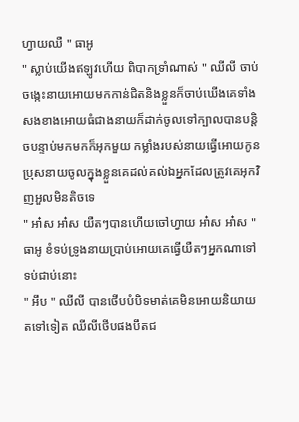ហ្វាយឈឺ " ធាអូ
" ស្លាប់យើងឥឡូវហើយ ពិបាកទ្រាំណាស់ " ឈីលី ចាប់ចង្កេះនាយអោយមកកាន់ជិតនិងខ្លួនក៏ចាប់ឃើងគេទាំងសងខាងអោយធំជាងនាយក៏ដាក់ចូលទៅក្បាលបានបន្តិចបន្ទាប់មកមកក៏អុកមួយ កម្លាំងរបស់នាយធ្វើអោយកូនប្រុសនាយចូលក្នុងខ្លួនគេដល់គល់ឯអ្នកដែលត្រូវគេអុកវិញអួលមិនតិចទេ
" អា៎ស អា៎ស យឺតៗបានហើយចៅហ្វាយ អា៎ស អា៎ស " ធាអូ ខំទប់ទ្រូងនាយប្រាប់អោយគេធ្វើយឺតៗអ្នកណាទៅទប់ជាប់នោះ
" អឹប " ឈីលី បានថើបបំបិទមាត់គេមិនអោយនិយាយតទៅទៀត ឈីលីថើបផងបឹតជ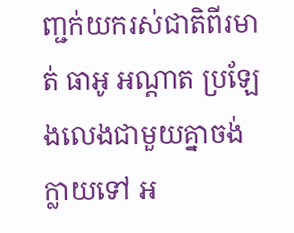ញ្ជក់យករស់ជាតិពីរមាត់ ធាអូ អណ្តាត ប្រឡែងលេងជាមួយគ្នាចង់ ក្លាយទៅ អ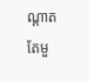ណ្ដាតតែមួ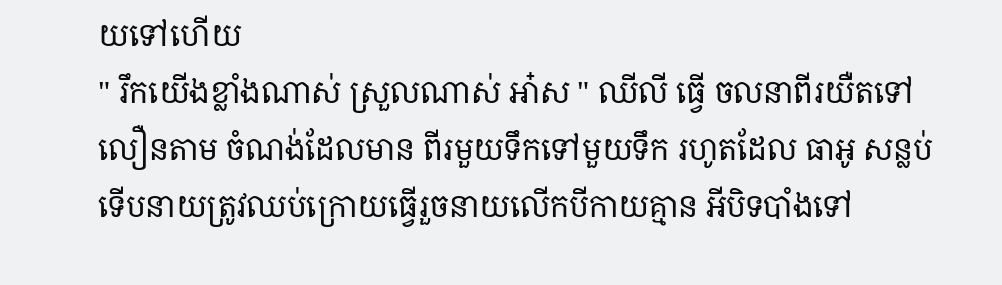យទៅហើយ
" រឹកយើងខ្លាំងណាស់ ស្រួលណាស់ អា៎ស " ឈីលី ធ្វើ ចលនាពីរយឺតទៅលឿនតាម ចំណង់ដែលមាន ពីរមួយទឹកទៅមួយទឹក រហូតដែល ធាអូ សន្លប់ទើបនាយត្រូវឈប់ក្រោយធ្វើរួចនាយលើកបីកាយគ្មាន អីបិទបាំងទៅ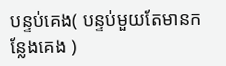បន្ទប់គេង( បន្ទប់មួយតែមានកន្លែងគេង )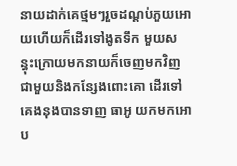នាយដាក់គេថ្មមៗរួចដណ្ដប់ភួយអោយហើយក៏ដើរទៅងូតទឹក មួយសន្ធុះក្រោយមកនាយក៏ចេញមកវិញជាមួយនិងកន្សែងពោះគោ ដើរទៅគេងនុងបានទាញ ធាអូ យកមកអោប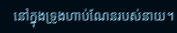នៅក្នុងទ្រូងហាប់ណែនរបស់នាយ។